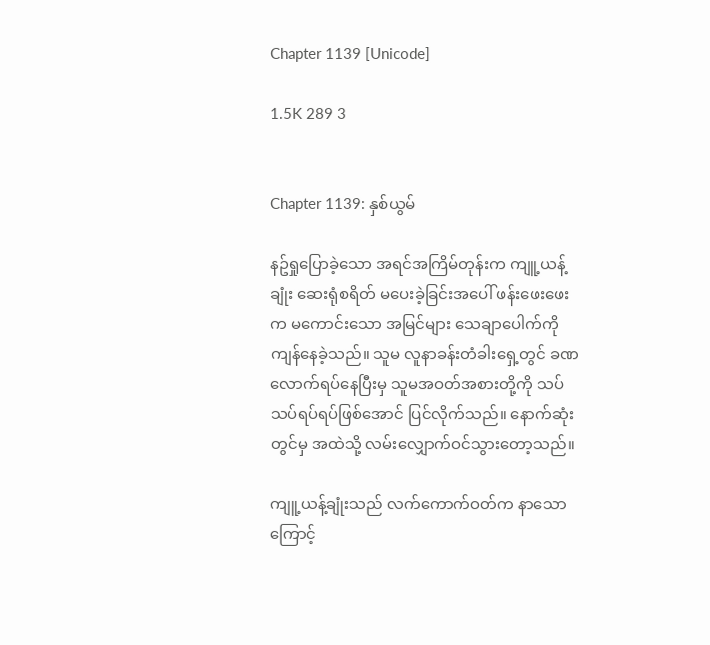Chapter 1139 [Unicode]

1.5K 289 3


Chapter 1139: နှစ်ယွမ်

နဥ်ရှုပြောခဲ့သော အရင်အကြိမ်တုန်းက ကျူ့ယန့်ချုံး ဆေးရုံစရိတ် မပေးခဲ့ခြင်းအပေါ် ဖန်းဖေးဖေးက မကောင်းသော အမြင်များ သေချာပေါက်ကို ကျန်နေခဲ့သည်။ သူမ လူနာခန်းတံခါးရှေ့တွင် ခဏလောက်ရပ်နေပြီးမှ သူမအဝတ်အစားတို့ကို သပ်သပ်ရပ်ရပ်ဖြစ်အောင် ပြင်လိုက်သည်။ နောက်ဆုံးတွင်မှ အထဲသို့ လမ်းလျှောက်ဝင်သွားတော့သည်။

ကျူ့ယန့်ချုံးသည် လက်ကောက်ဝတ်က နာသောကြောင့်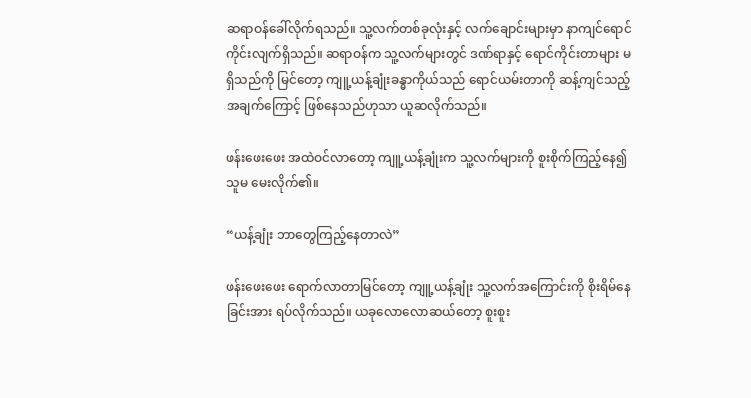ဆရာဝန်ခေါ်လိုက်ရသည်။ သူ့လက်တစ်ခုလုံးနှင့် လက်ချောင်းများမှာ နာကျင်ရောင်ကိုင်းလျက်ရှိသည်။ ဆရာဝန်က သူ့လက်များတွင် ဒဏ်ရာနှင့် ရောင်ကိုင်းတာများ မရှိသည်ကို မြင်တော့ ကျူ့ယန့်ချုံးခန္ဓာကိုယ်သည် ရောင်ယမ်းတာကို ဆန့်ကျင်သည့်အချက်ကြောင့် ဖြစ်နေသည်ဟုသာ ယူဆလိုက်သည်။

ဖန်းဖေးဖေး အထဲဝင်လာတော့ ကျူ့ယန့်ချုံးက သူ့လက်များကို စူးစိုက်ကြည့်နေ၍ သူမ မေးလိုက်၏။

“ယန့်ချုံး ဘာတွေကြည့်နေတာလဲ”

ဖန်းဖေးဖေး ရောက်လာတာမြင်တော့ ကျူ့ယန့်ချုံး သူ့လက်အကြောင်းကို စိုးရိမ်နေခြင်းအား ရပ်လိုက်သည်။ ယခုလောလောဆယ်တော့ စူးစူး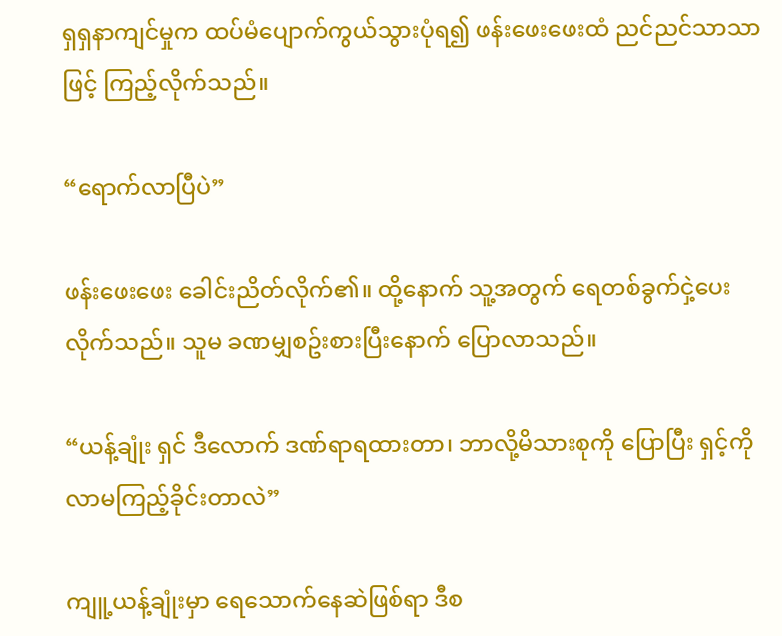ရှရှနာကျင်မှုက ထပ်မံပျောက်ကွယ်သွားပုံရ၍ ဖန်းဖေးဖေးထံ ညင်ညင်သာသာဖြင့် ကြည့်လိုက်သည်။

“ရောက်လာပြီပဲ”

ဖန်းဖေးဖေး ခေါင်းညိတ်လိုက်၏။ ထို့နောက် သူ့အတွက် ရေတစ်ခွက်ငှဲ့ပေးလိုက်သည်။ သူမ ခဏမျှစဥ်းစားပြီးနောက် ပြောလာသည်။

“ယန့်ချုံး ရှင် ဒီလောက် ဒဏ်ရာရထားတာ၊ ဘာလို့မိသားစုကို ပြောပြီး ရှင့်ကို လာမကြည့်ခိုင်းတာလဲ”

ကျူ့ယန့်ချုံးမှာ ရေသောက်နေဆဲဖြစ်ရာ ဒီစ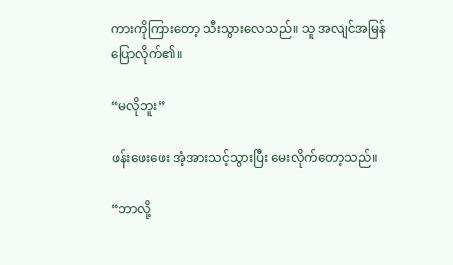ကားကိုကြားတော့ သီးသွားလေသည်။ သူ အလျင်အမြန် ပြောလိုက်၏။

“မလိုဘူး”

ဖန်းဖေးဖေး အံ့အားသင့်သွားပြီး မေးလိုက်တော့သည်။

“ဘာလို့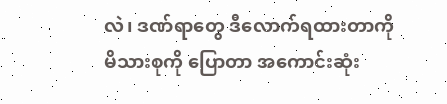လဲ၊ ဒဏ်ရာတွေ ဒီလောက်ရထားတာကို
မိသားစုကို ပြောတာ အကောင်းဆုံး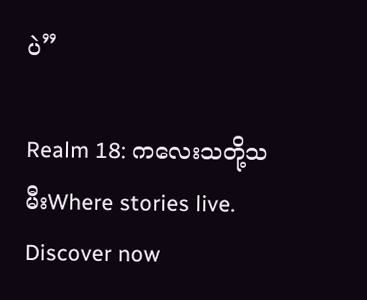ပဲ”

Realm 18: ကလေးသတို့သမီးWhere stories live. Discover now